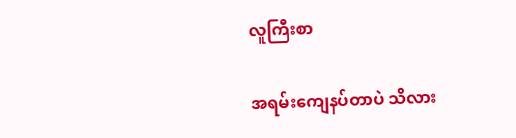လူကြီးစာ

အရမ်းကျေနပ်တာပဲ သိလား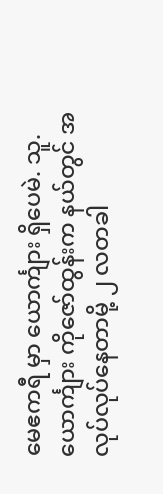မေဧကရီ မှာ ယောင်္ကျား ရှိပေမဲ. သူ.ယောင်္ကျား ကိုဇော်ထွန်းက နယ်တွင် အလုပ်လုပ်နေတာမို့ ၂ လတခါ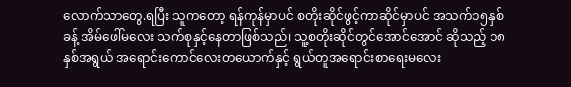လောက်သာတွေ.ရပြီး သူကတော့ ရန်ကုန်မှာပင် စတိုးဆိုင်ဖွင့်ကာဆိုင်မှာပင် အသက်၁၅နှစ်ခန့် အိမ်ဖေါ်မလေး သက်စုနှင့်နေတာဖြစ်သည်၊ သူ့စတိုးဆိုင်တွင်အောင်အောင် ဆိုသည့် ၁၈ နှစ်အရွယ် အရောင်းကောင်လေးတယောက်နှင့် ရွယ်တူအရောင်းစာရေးမလေး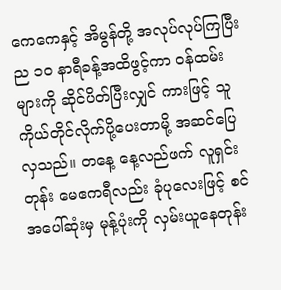ကေကေနှင့် အိမွန်တို့ အလုပ်လုပ်ကြပြီး ည ၁၀ နာရီခန့်အထိဖွင့်ကာ ဝန်ထမ်းများကို ဆိုင်ပိတ်ပြီးလျှင် ကားဖြင့် သူကိုယ်တိုင်လိုက်ပို့ပေးတာမို့ အဆင်ပြေလှသည်။ တနေ့ နေ့လည်ဖက် လူရှင်းတုန်း မေဧကရီလည်း ခုံပုလေးဖြင့် စင်အပေါ်ဆုံးမှ မုန့်ပုံးကို လှမ်းယူနေတုန်း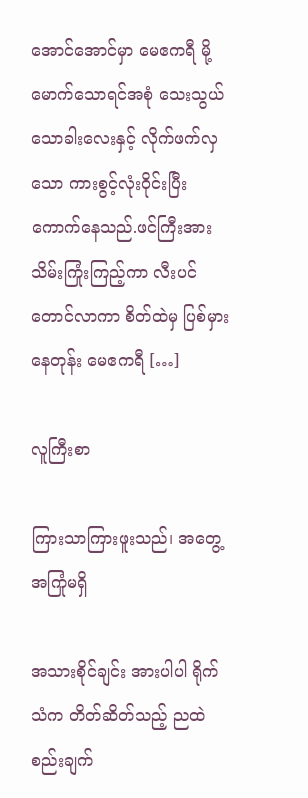အောင်အောင်မှာ မေဧကရီ မို့မောက်သောရင်အစုံ သေးသွယ်သောခါးလေးနှင့် လိုက်ဖက်လှသော ကားစွင့်လုံးဝိုင်းပြီး ကောက်နေသည်.ဖင်ကြီးအား သိမ်းကြုံးကြည့်ကာ လီးပင် တောင်လာကာ စိတ်ထဲမှ ပြစ်မှားနေတုန်း မေဧကရီ […]

လူကြီးစာ

ကြားသာကြားဖူးသည်၊ အတွေ့အကြုံမရှိ

အသားစိုင်ချင်း အားပါပါ ရိုက်သံက တိတ်ဆိတ်သည့် ညထဲ စည်းချက်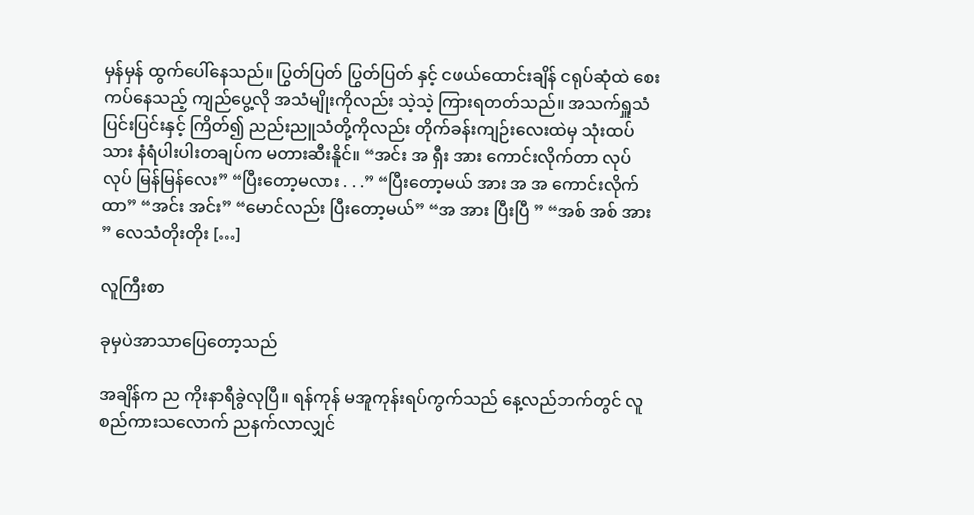မှန်မှန် ထွက်ပေါ်နေသည်။ ပြွတ်ပြတ် ပြွတ်ပြတ် နှင့် ငဖယ်ထောင်းချိန် ငရုပ်ဆုံထဲ စေးကပ်နေသည့် ကျည်ပွေ့လို အသံမျိုးကိုလည်း သဲ့သဲ့ ကြားရတတ်သည်။ အသက်ရှူသံ ပြင်းပြင်းနှင့် ကြိတ်၍ ညည်းညူသံတို့ကိုလည်း တိုက်ခန်းကျဉ်းလေးထဲမှ သုံးထပ်သား နံရံပါးပါးတချပ်က မတားဆီးနိူင်။ “အင်း အ ရှီး အား ကောင်းလိုက်တာ လုပ် လုပ် မြန်မြန်လေး” “ပြီးတော့မလား . . .” “ပြီးတော့မယ် အား အ အ ကောင်းလိုက်ထာ” “အင်း အင်း” “မောင်လည်း ပြီးတော့မယ်” “အ အား ပြီးပြီ ” “အစ် အစ် အား ” လေသံတိုးတိုး […]

လူကြီးစာ

ခုမှပဲအာသာပြေတော့သည်

အချိန်က ည ကိုးနာရီခွဲလုပြီ။ ရန်ကုန် မအူကုန်းရပ်ကွက်သည် နေ့လည်ဘက်တွင် လူစည်ကားသလောက် ညနက်လာလျှင်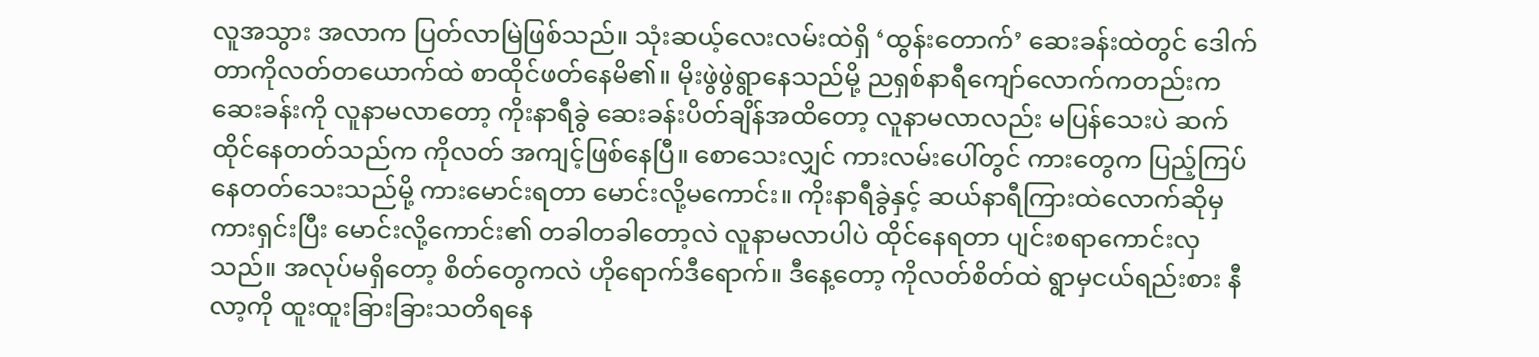လူအသွား အလာက ပြတ်လာမြဲဖြစ်သည်။ သုံးဆယ့်လေးလမ်းထဲရှိ ‘ထွန်းတောက်’ ဆေးခန်းထဲတွင် ဒေါက်တာကိုလတ်တယောက်ထဲ စာထိုင်ဖတ်နေမိ၏။ မိုးဖွဲဖွဲရွာနေသည်မို့ ညရှစ်နာရီကျော်လောက်ကတည်းက ဆေးခန်းကို လူနာမလာတော့ ကိုးနာရီခွဲ ဆေးခန်းပိတ်ချိန်အထိတော့ လူနာမလာလည်း မပြန်သေးပဲ ဆက်ထိုင်နေတတ်သည်က ကိုလတ် အကျင့်ဖြစ်နေပြီ။ စောသေးလျှင် ကားလမ်းပေါ်တွင် ကားတွေက ပြည့်ကြပ်နေတတ်သေးသည်မို့ ကားမောင်းရတာ မောင်းလို့မကောင်း။ ကိုးနာရီခွဲနှင့် ဆယ်နာရီကြားထဲလောက်ဆိုမှ ကားရှင်းပြီး မောင်းလို့ကောင်း၏ တခါတခါတော့လဲ လူနာမလာပါပဲ ထိုင်နေရတာ ပျင်းစရာကောင်းလှသည်။ အလုပ်မရှိတော့ စိတ်တွေကလဲ ဟိုရောက်ဒီရောက်။ ဒီနေ့တော့ ကိုလတ်စိတ်ထဲ ရွာမှငယ်ရည်းစား နီလာ့ကို ထူးထူးခြားခြားသတိရနေ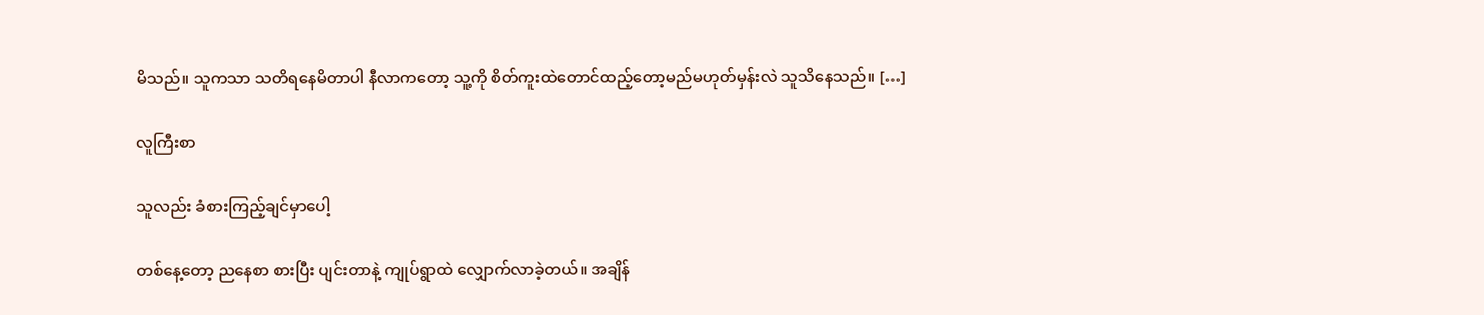မိသည်။ သူကသာ သတိရနေမိတာပါ နီလာကတော့ သူ့ကို စိတ်ကူးထဲတောင်ထည့်တော့မည်မဟုတ်မှန်းလဲ သူသိနေသည်။ […]

လူကြီးစာ

သူလည်း ခံစားကြည့်ချင်မှာပေါ့

တစ်နေ့တော့ ညနေစာ စားပြီး ပျင်းတာနဲ့ ကျုပ်ရွာထဲ လျှောက်လာခဲ့တယ်။ အချိန်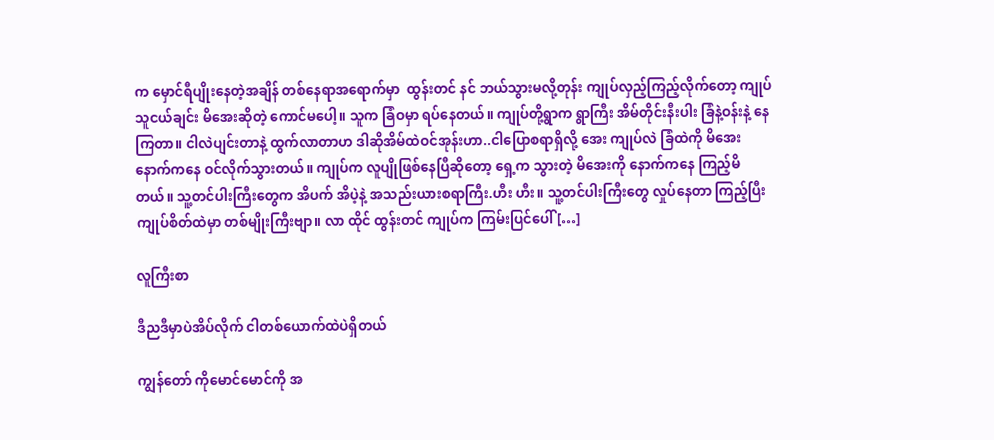က မှောင်ရီပျိုးနေတဲ့အချိန် တစ်နေရာအရောက်မှာ  ထွန်းတင် နင် ဘယ်သွားမလို့တုန်း ကျုပ်လှည့်ကြည့်လိုက်တော့ ကျုပ်သူငယ်ချင်း မိအေးဆိုတဲ့ ကောင်မပေါ့။ သူက ခြံဝမှာ ရပ်နေတယ်။ ကျုပ်တို့ရွာက ရွာကြီး အိမ်တိုင်းနီးပါး ခြံနဲ့ဝန်းနဲ့ နေကြတာ။ ငါလဲပျင်းတာနဲ့ ထွက်လာတာဟ ဒါဆိုအိမ်ထဲဝင်အုန်းဟာ..ငါပြောစရာရှိလို့ အေး ကျုပ်လဲ ခြံထဲကို မိအေး နောက်ကနေ ဝင်လိုက်သွားတယ်။ ကျုပ်က လူပျိုဖြစ်နေပြီဆိုတော့ ရှေ့က သွားတဲ့ မိအေးကို နောက်ကနေ ကြည့်မိတယ်။ သူ့တင်ပါးကြီးတွေက အိပက် အိပဲ့နဲ့ အသည်းယားစရာကြီး.ဟီး ဟီး။ သူ့တင်ပါးကြီးတွေ လှုပ်နေတာ ကြည့်ပြီး ကျုပ်စိတ်ထဲမှာ တစ်မျိုးကြီးဗျာ။ လာ ထိုင် ထွန်းတင် ကျုပ်က ကြမ်းပြင်ပေါ် […]

လူကြီးစာ

ဒီညဒီမှာပဲအိပ်လိုက် ငါတစ်ယောက်ထဲပဲရှိတယ်

ကျွန်တော် ကိုမောင်မောင်ကို အ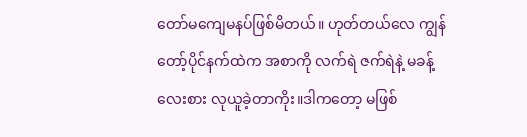တော်မကျေမနပ်ဖြစ်မိတယ်။ ဟုတ်တယ်လေ ကျွန်တော့်ပိုင်နက်ထဲက အစာကို လက်ရဲ ဇက်ရဲနဲ့ မခန့်လေးစား လုယူခဲ့တာကိုး။ဒါကတော့ မဖြစ်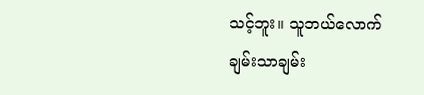သင့်ဘူး။ သူဘယ်လောက် ချမ်းသာချမ်း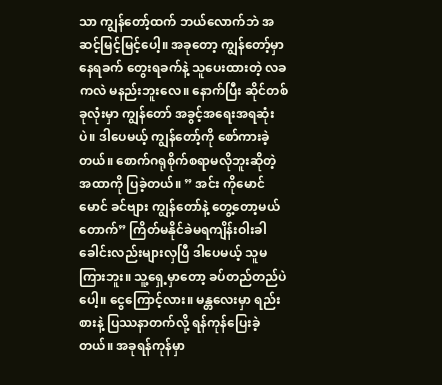သာ ကျွန်တော့်ထက် ဘယ်လောက်ဘဲ အဆင့်မြင့်မြင့်ပေါ့။ အခုတော့ ကျွန်တော့်မှာ နေရခက် တွေးရခက်နဲ့ သူပေးထားတဲ့ လခကလဲ မနည်းဘူးလေ။ နောက်ပြီး ဆိုင်တစ်ခုလုံးမှာ ကျွန်တော် အခွင့်အရေးအရဆုံးပဲ။ ဒါပေမယ့် ကျွန်တော့်ကို စော်ကားခဲ့တယ်။ စောက်ဂရုစိုက်စရာမလိုဘူးဆိုတဲ့ အထာကို ပြခဲ့တယ်။ ” အင်း ကိုမောင်မောင် ခင်ဗျား ကျွန်တော်နဲ့ တွေ့တော့မယ် တောက်” ကြိတ်မနိုင်ခဲမရကျိန်းဝါးခါ ခေါင်းလည်းများလှပြီ ဒါပေမယ့် သူမကြားဘူး။ သူ့ရှေ့မှာတော့ ခပ်တည်တည်ပဲပေါ့။ ငွေကြောင့်လား။ မန္တလေးမှာ ရည်းစားနဲ့ ပြဿနာတက်လို့ ရန်ကုန်ပြေးခဲ့တယ်။ အခုရန်ကုန်မှာ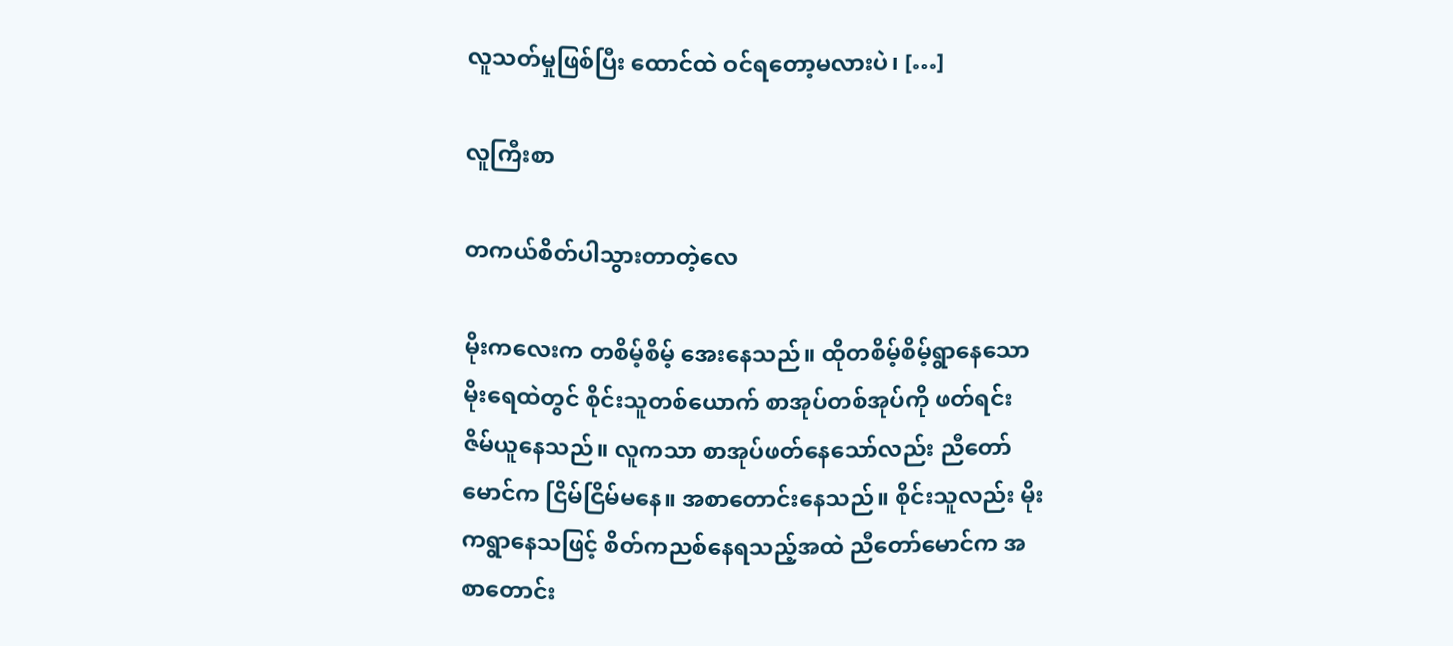လူသတ်မှုဖြစ်ပြီး ထောင်ထဲ ဝင်ရတော့မလားပဲ၊ […]

လူကြီးစာ

တကယ်စိတ်ပါသွားတာတဲ့လေ

မိုးကလေးက တစိမ့်စိမ့် အေးနေသည်။ ထိုတစိမ့်စိမ့်ရွာနေသော မိုးရေထဲတွင် စိုင်းသူတစ်ယောက် စာအုပ်တစ်အုပ်ကို ဖတ်ရင်း ဇိမ်ယူနေသည်။ လူကသာ စာအုပ်ဖတ်နေသော်လည်း ညီတော်မောင်က ငြိမ်ငြိမ်မနေ။ အစာတောင်းနေသည်။ စိုင်းသူလည်း မိုးကရွာနေသဖြင့် စိတ်ကညစ်နေရသည့်အထဲ ညီတော်မောင်က အစာတောင်း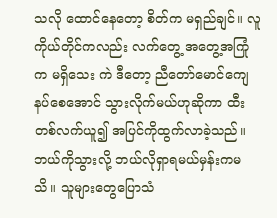သလို ထောင်နေတော့ စိတ်က မရှည်ချင်။ လူကိုယ်တိုင်ကလည်း လက်တွေ့ အတွေ့အကြုံက မရှိသေး ကဲ ဒီတော့ ညီတော်မောင်ကျေနပ်စေအောင် သွားလိုက်မယ်ဟုဆိုကာ ထီးတစ်လက်ယူ၍ အပြင်ကိုထွက်လာခဲ့သည်။ ဘယ်ကိုသွားလို့ ဘယ်လိုရှာရမယ်မှန်းကမသိ။ သူများတွေပြောသံ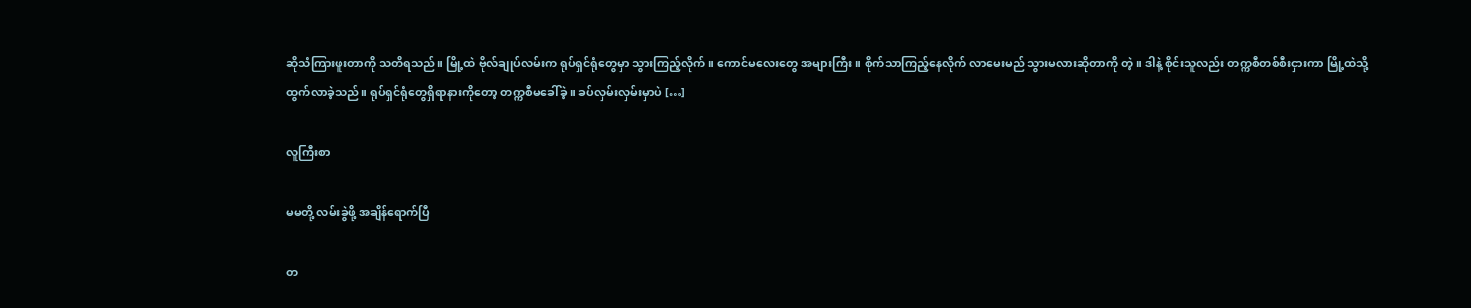ဆိုသံကြားဖူးတာကို သတိရသည်။ မြို့ထဲ ဗိုလ်ချုပ်လမ်းက ရုပ်ရှင်ရုံတွေမှာ သွားကြည့်လိုက်။ ကောင်မလေးတွေ အများကြီး။ စိုက်သာကြည့်နေလိုက် လာမေးမည် သွားမလားဆိုတာကို တဲ့။ ဒါနဲ့ စိုင်းသူလည်း တက္ကစီတစ်စီးငှားကာ မြို့ထဲသို့ ထွက်လာခဲ့သည်။ ရုပ်ရှင်ရုံတွေရှိရာနားကိုတော့ တက္ကစီမခေါ်ခဲ့။ ခပ်လှမ်းလှမ်းမှာပဲ […]

လူကြီးစာ

မမတို့ လမ်းခွဲဖို့ အချိန်ရောက်ပြီ

တ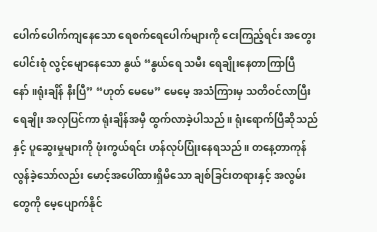ပေါက်ပေါက်ကျနေသော ရေစက်ရေပေါက်များကို ငေးကြည့်ရင်း အတွေးပေါင်းစုံ လွင့်မျောနေသော နွယ် “နွယ်ရေ သမီး ရေချိုးနေတာကြာပြီနော်။ရုံးချိန် နီးပြီ” “ဟုတ် မေမေ” မေမေ့ အသံကြားမှ သတိဝင်လာပြီးရေချိုး အလှပြင်ကာ ရုံးချိန်အမှီ ထွက်လာခဲ့ပါသည်။ ရုံးရောက်ပြီဆိုသည်နှင့် ပူဆွေးမှုများကို ဖုံးကွယ်ရင်း ဟန်လုပ်ပြုံးနေရသည်။ တနေ့တာကုန်လွန်ခဲ့သော်လည်း မောင့်အပေါ်ထားရှိမိ‌သော ချစ်ခြင်းတရားနှင့် အလွမ်းတွေကို မေ့ပျောက်နိုင်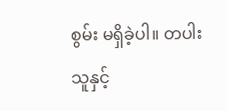စွမ်း မရှိခဲ့ပါ။ တပါးသူနှင့်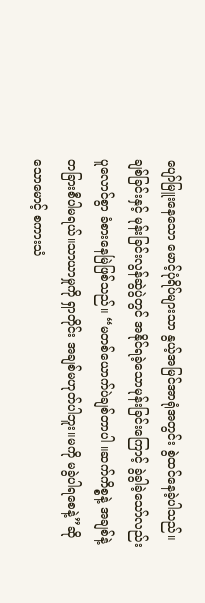ပျော်မြူးနေသော မောင့်ပုံရိပ်များသာ နွယ့်အမြင်အာရုံအတွင်း စွဲထင်‌နေခဲ့ပါသည်။ ချစ်ခြင်းနှင့် မုန်းခြင်းလွန်ဆွဲပွဲတွင် အနိုင်ရခဲ့‌သောမုန်းခြင်းကြောင့် ခွဲခွါခဲ့သော်လည်း ပူလောင်စွာ ခံစားနေမြဲဖြစ်သည်။ “မတစ်ယောက်ပဲချစ်တာပါ ။ဆက်ကိစ္စနဲ့ အချစ်နဲ့ တခြားစီပါမရယ်။သာယာမှုကို ရှာတိုင်း အချစ်မဟုတ်ပါဘူး။မကို မခွဲပါရစေနဲ့”ဆိုသောမောင့် စကားသံ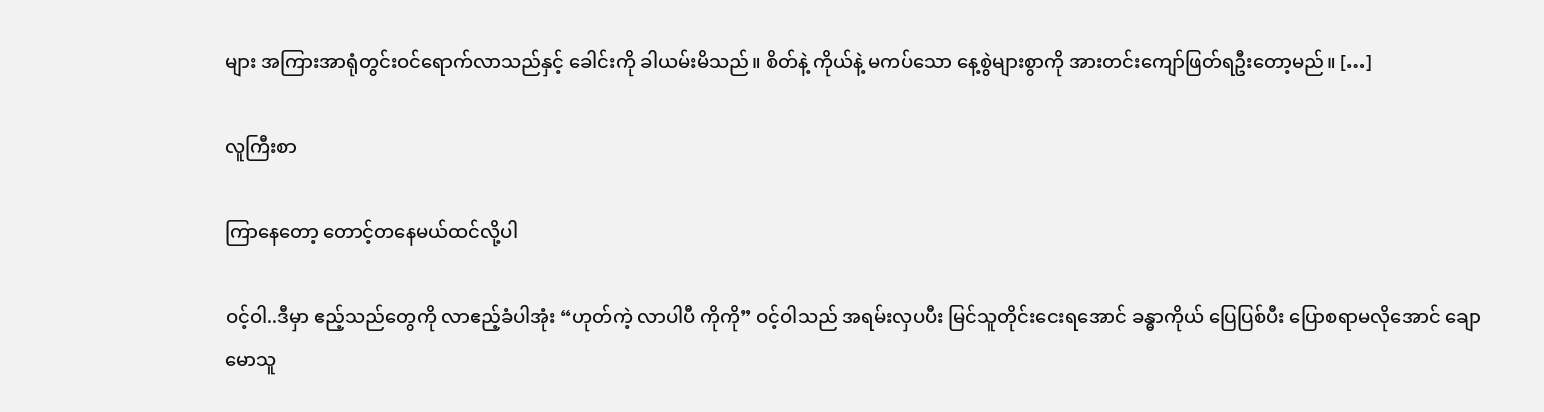များ အကြားအာရုံတွင်းဝင်ရောက်လာသည်နှင့် ခေါင်းကို ခါယမ်းမိသည်။ စိတ်နဲ့ ကိုယ်နဲ့ မကပ်သော နေ့စွဲများစွာကို အားတင်းကျော်ဖြတ်ရဦးတော့မည်။ […]

လူကြီးစာ

ကြာနေတော့ တောင့်တနေမယ်ထင်လို့ပါ

ဝင့်ဝါ..ဒီမှာ ဧည့်သည်တွေကို လာဧည့်ခံပါအုံး “ဟုတ်ကဲ့ လာပါပီ ကိုကို” ဝင့်ဝါသည် အရမ်းလှပပီး မြင်သူတိုင်းငေးရအောင် ခန္ဓာကိုယ် ပြေပြစ်ပီး ပြောစရာမလိုအောင် ချောမောသူ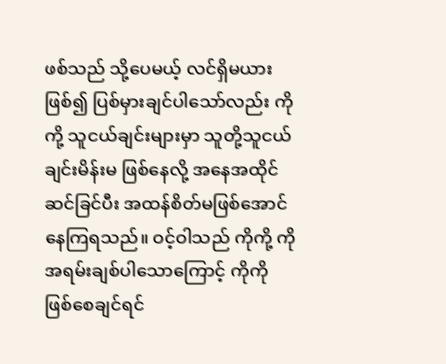ဖစ်သည် သို့ပေမယ့် လင်ရှိမယားဖြစ်၍ ပြစ်မှားချင်ပါသော်လည်း ကိုကို့ သူငယ်ချင်းများမှာ သူတို့သူငယ်ချင်းမိန်းမ ဖြစ်နေလို့ အနေအထိုင် ဆင်ခြင်ပီး အထန်စိတ်မဖြစ်အောင် နေကြရသည်။ ဝင့်ဝါသည် ကိုကို့ ကို အရမ်းချစ်ပါသောကြောင့် ကိုကို ဖြစ်စေချင်ရင်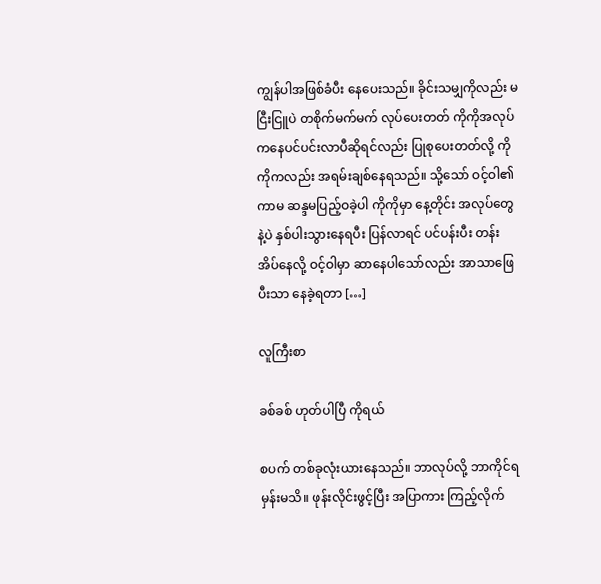ကျွန်ပါအဖြစ်ခံပီး နေပေးသည်။ ခိုင်းသမျှကိုလည်း မငြီးငြူပဲ တစိုက်မက်မက် လုပ်ပေးတတ် ကိုကိုအလုပ်ကနေပင်ပင်းလာပီဆိုရင်လည်း ပြုစုပေးတတ်လို့ ကိုကိုကလည်း အရမ်းချစ်နေရသည်။ သို့သော် ဝင့်ဝါ၏ ကာမ ဆန္ဒမပြည့်ဝခဲ့ပါ ကိုကိုမှာ နေ့တိုင်း အလုပ်တွေနဲ့ပဲ နှစ်ပါးသွားနေရပီး ပြန်လာရင် ပင်ပန်းပီး တန်းအိပ်နေလို့ ဝင့်ဝါမှာ ဆာနေပါသော်လည်း အာသာဖြေပီးသာ နေခဲ့ရတာ […]

လူကြီးစာ

ခစ်ခစ် ဟုတ်ပါပြီ ကိုရယ်

စပက် တစ်ခုလုံးယားနေသည်။ ဘာလုပ်လို့ ဘာကိုင်ရမှန်းမသိ။ ဖုန်းလိုင်းဖွင့်ပြီး အပြာကား ကြည့်လိုက်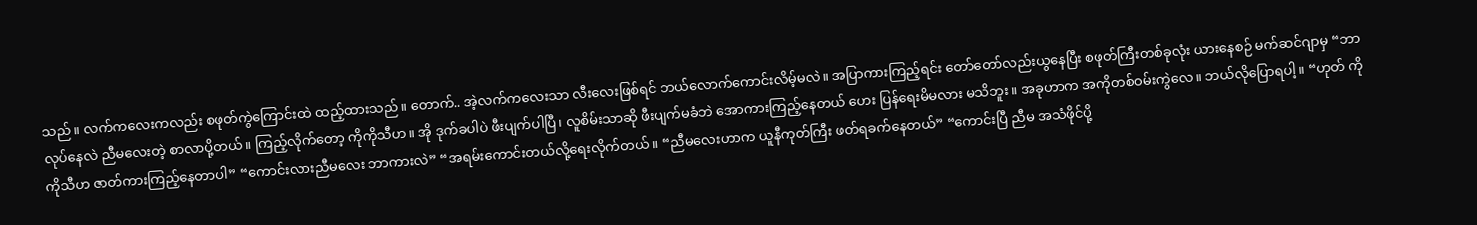သည်။ လက်ကလေးကလည်း စဖုတ်ကွဲကြောင်းထဲ ထည့်ထားသည်။ တောက်.. အဲ့လက်ကလေးသာ လီးလေးဖြစ်ရင် ဘယ်လောက်ကောင်းလိမ့်မလဲ။ အပြာကားကြည့်ရင်း တော်တော်လည်းယွနေပြီး စဖုတ်ကြီးတစ်ခုလုံး ယားနေစဉ် မက်ဆင်ဂျာမှ “ဘာလုပ်နေလဲ ညီမလေးတဲ့ စာလာပို့တယ်။ ကြည့်လိုက်တော့ ကိုကိုသီဟ။ အို ဒုက်ခပါပဲ ဖီးပျက်ပါပြီ၊ လူစိမ်းသာဆို ဖီးပျက်မခံဘဲ အောကားကြည့်နေတယ် ဟေး ပြန်ရေးမိမလား မသိဘူး။ အခုဟာက အကိုတစ်ဝမ်းကွဲလေ။ ဘယ်လိုပြောရပါ့။ “ဟုတ် ကိုကိုသီဟ ဇာတ်ကားကြည့်နေတာပါ” “ကောင်းလားညီမလေး ဘာကားလဲ” “အရမ်းကောင်းတယ်လို့ရေးလိုက်တယ်။ “ညီမလေးဟာက ယူနီကုတ်ကြီး ဖတ်ရခက်နေတယ်” “ကောင်းပြီ ညီမ အသံဖိုင်ပို့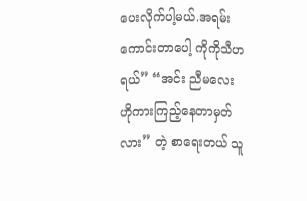ပေးလိုက်ပါ့မယ်.အရမ်းကောင်းတာ‌‌ပေါ့ ကိုကိုသီဟရယ်” “အင်း ညီမလေး ဟိုကားကြည့်နေတာမှတ်လား” တဲ့ စာရေးတယ် သူ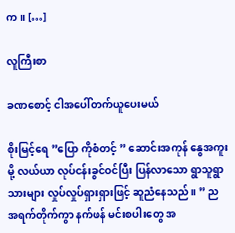က။ […]

လူကြီးစာ

ခဏစောင့် ငါအပေါ်တက်ယူပေးမယ်

စိုးမြင့်ရေ ”ပြော ကိုစံတင့် ” ဆောင်းအကုန် နွေအကူးမို့ လယ်ယာ လုပ်ငန်းခွင်ဝင်ပြီး ပြန်လာသော ရွာသူရွာသားများ လှုပ်လှုပ်ရှားရှားဖြင့် ဆူညံနေသည်။ ” ညအရက်တိုက်ကွာ နက်ဖန် မင်းစပါးတွေ အ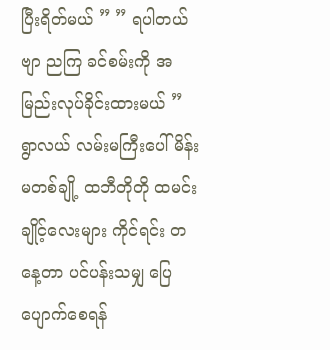ပြီးရိတ်မယ် ” ” ရပါတယ်ဗျာ ညကြ ခင်စမ်းကို အမြည်းလုပ်ခိုင်းထားမယ် ” ရွာလယ် လမ်းမကြီးပေါ် မိန်းမတစ်ချို့ ထဘီတိုတို ထမင်းချိုင့်လေးများ ကိုင်ရင်း တနေ့တာ ပင်ပန်းသမျှ ပြေပျောက်စေရန်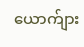ယောက်ျား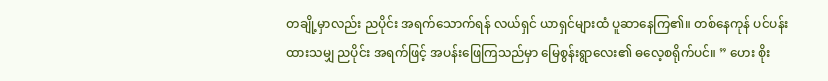တချို့မှာလည်း ညပိုင်း အရက်သောက်ရန် လယ်ရှင် ယာရှင်များထံ ပူဆာနေကြ၏။ တစ်နေကုန် ပင်ပန်းထားသမျှ ညပိုင်း အရက်ဖြင့် အပန်းဖြေကြသည်မှာ မြေစွန်းရွာလေး၏ ဓလေ့စရိုက်ပင်။ ” ဟေး စိုး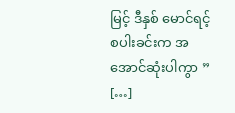မြင့် ဒီနှစ် မောင်ရင့် စပါးခင်းက အအောင်ဆုံးပါကွာ ” […]